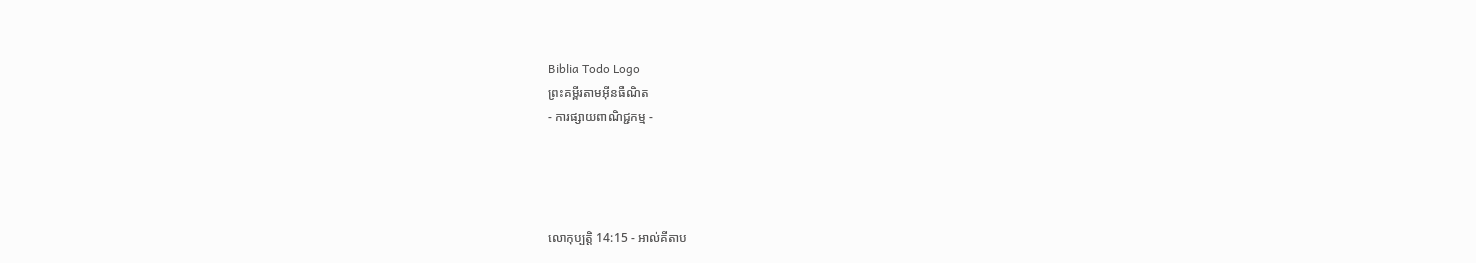Biblia Todo Logo
ព្រះគម្ពីរតាមអ៊ីនធឺណិត
- ការផ្សាយពាណិជ្ជកម្ម -




លោកុ‌ប្បត្តិ 14:15 - អាល់គីតាប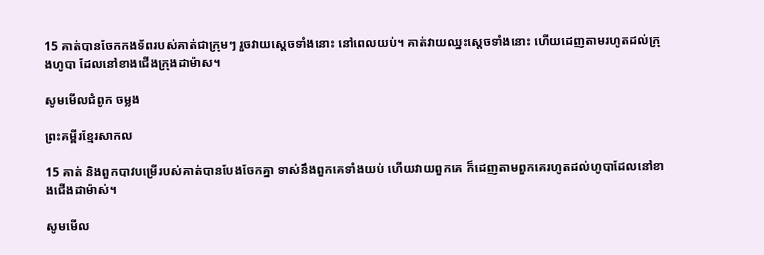15 គាត់បានចែកកង‌ទ័ពរបស់គាត់ជាក្រុមៗ រួចវាយស្តេចទាំងនោះ នៅពេលយប់។ គាត់វាយឈ្នះស្តេចទាំងនោះ ហើយដេញតាមរហូតដល់ក្រុងហូបា ដែលនៅខាងជើងក្រុងដាម៉ាស។

សូមមើលជំពូក ចម្លង

ព្រះគម្ពីរខ្មែរសាកល

15 គាត់ និងពួកបាវបម្រើរបស់គាត់បានបែងចែកគ្នា ទាស់នឹងពួកគេទាំងយប់ ហើយវាយពួកគេ ក៏ដេញតាមពួកគេរហូតដល់ហូបាដែលនៅខាងជើងដាម៉ាស់។

សូមមើល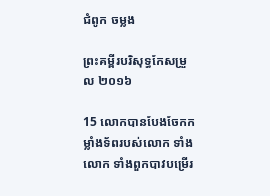ជំពូក ចម្លង

ព្រះគម្ពីរបរិសុទ្ធកែសម្រួល ២០១៦

15 លោកបានបែងចែកកម្លាំងទ័ពរបស់លោក ទាំងលោក ទាំងពួកបាវបម្រើរ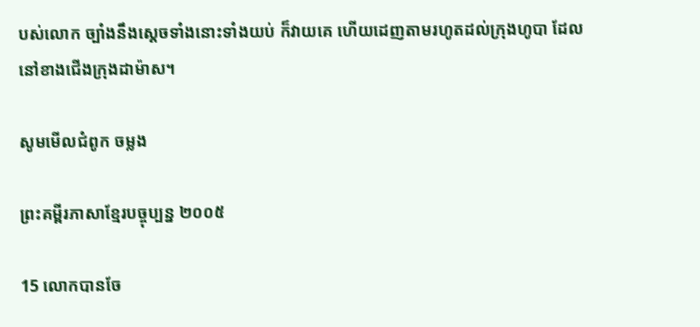បស់លោក ច្បាំងនឹងស្ដេចទាំងនោះទាំងយប់ ក៏វាយគេ ហើយដេញតាមរហូតដល់ក្រុងហូបា ដែលនៅខាងជើងក្រុងដាម៉ាស។

សូមមើលជំពូក ចម្លង

ព្រះគម្ពីរភាសាខ្មែរបច្ចុប្បន្ន ២០០៥

15 លោកបានចែ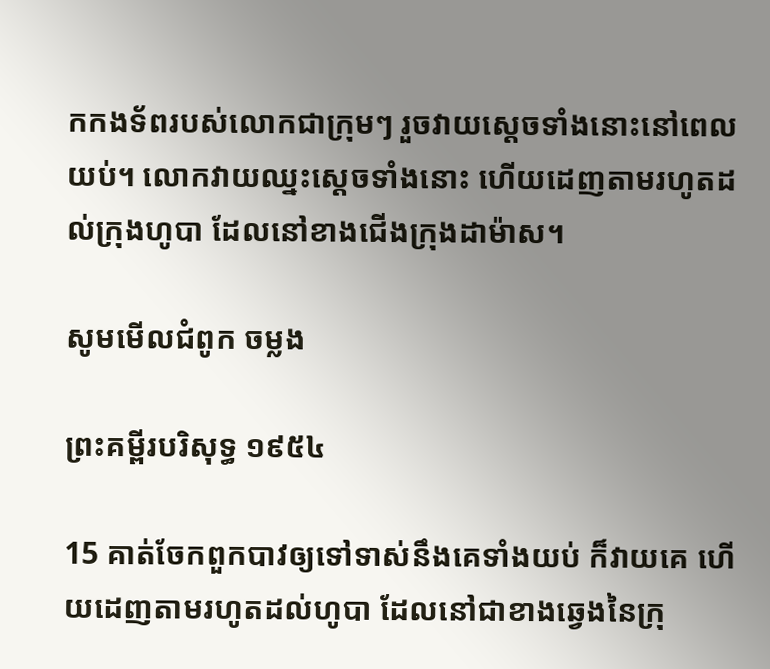កកង‌ទ័ពរបស់លោកជាក្រុមៗ រួចវាយស្ដេចទាំងនោះនៅពេលយប់។ លោកវាយឈ្នះស្ដេចទាំងនោះ ហើយដេញតាមរហូតដល់ក្រុងហូបា ដែលនៅខាងជើងក្រុងដាម៉ាស។

សូមមើលជំពូក ចម្លង

ព្រះគម្ពីរបរិសុទ្ធ ១៩៥៤

15 គាត់ចែកពួកបាវឲ្យទៅទាស់នឹងគេទាំងយប់ ក៏វាយគេ ហើយដេញតាមរហូតដល់ហូបា ដែលនៅជាខាងឆ្វេងនៃក្រុ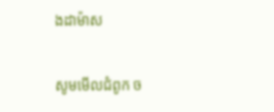ងដាម៉ាស

សូមមើលជំពូក ច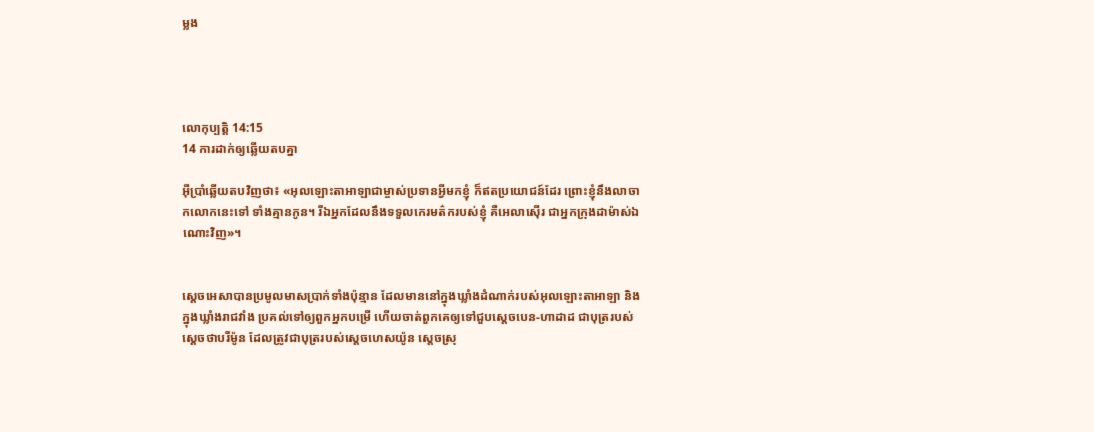ម្លង




លោកុ‌ប្បត្តិ 14:15
14 ការដាក់ឲ្យឆ្លើយតបគ្នា

អ៊ីប្រាំឆ្លើយតបវិញថា៖ «អុលឡោះ‌តាអាឡាជាម្ចាស់ប្រទានអ្វីមកខ្ញុំ ក៏ឥតប្រយោជន៍ដែរ ព្រោះខ្ញុំនឹងលាចាកលោកនេះទៅ ទាំងគ្មានកូន។ រីឯអ្នកដែលនឹងទទួលកេរ‌មត៌ករបស់ខ្ញុំ គឺអេលា‌ស៊ើរ ជាអ្នកក្រុងដាម៉ាស់ឯណោះវិញ»។


ស្តេចអេសាបានប្រមូលមាសប្រាក់ទាំងប៉ុន្មាន ដែលមាននៅក្នុងឃ្លាំងដំណាក់របស់អុលឡោះ‌តាអាឡា និងក្នុងឃ្លាំងរាជ‌វាំង ប្រគល់ទៅឲ្យពួកអ្នកបម្រើ ហើយចាត់ពួកគេឲ្យទៅជួបស្តេចបេន-ហា‌ដាដ ជាបុត្ររបស់ស្តេចថាប‌រីម៉ូន ដែលត្រូវជាបុត្ររបស់ស្តេចហេស‌យ៉ូន ស្តេចស្រុ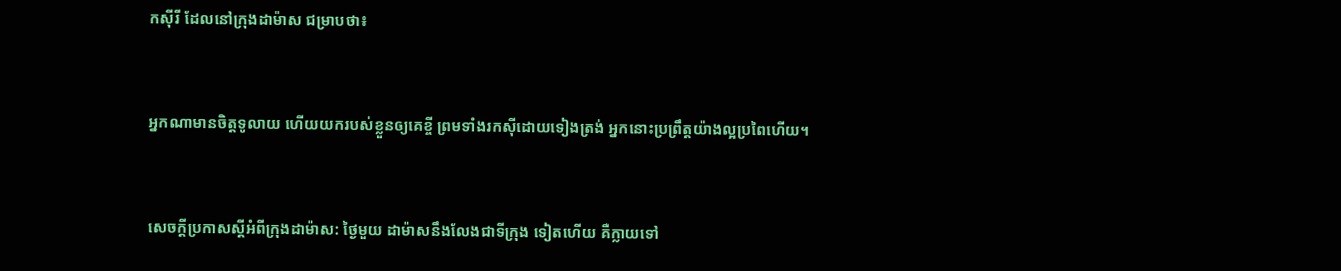កស៊ីរី ដែលនៅក្រុងដាម៉ាស ជម្រាបថា៖


អ្នកណាមានចិត្តទូលាយ ហើយយករបស់ខ្លួនឲ្យគេខ្ចី ព្រមទាំងរកស៊ីដោយទៀងត្រង់ អ្នកនោះប្រព្រឹត្តយ៉ាងល្អប្រពៃហើយ។


សេចក្ដីប្រកាសស្តីអំពីក្រុងដាម៉ាស: ថ្ងៃមួយ ដាម៉ាសនឹងលែងជាទីក្រុង ទៀតហើយ គឺក្លាយទៅ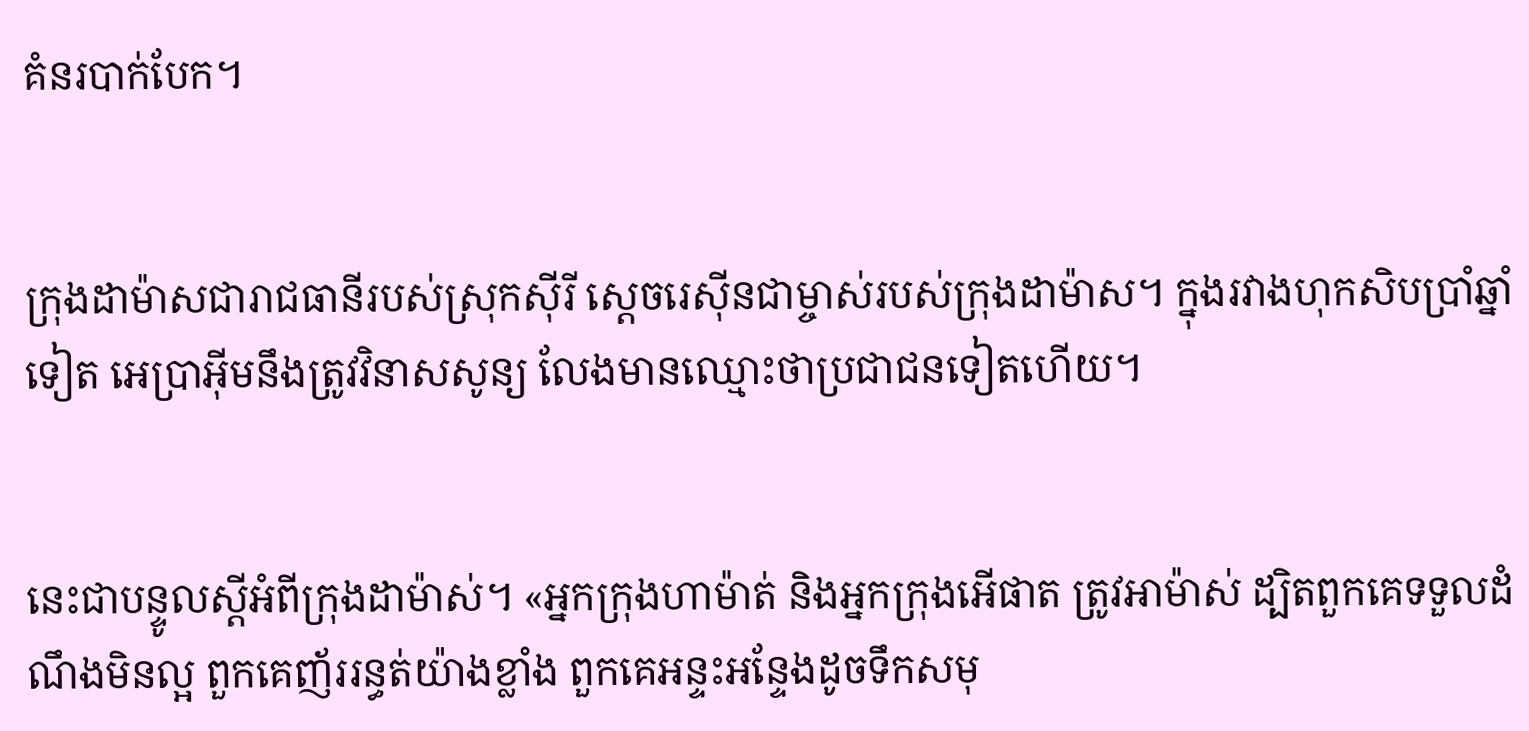គំនរបាក់បែក។


ក្រុងដាម៉ាសជារាជធានីរបស់ស្រុកស៊ីរី ស្ដេចរេស៊ីនជាម្ចាស់របស់ក្រុងដាម៉ាស។ ក្នុងរវាងហុក‌សិបប្រាំឆ្នាំទៀត អេប្រា‌អ៊ីមនឹងត្រូវវិនាសសូន្យ លែងមានឈ្មោះថាប្រជា‌ជនទៀតហើយ។


នេះជាបន្ទូលស្ដីអំពីក្រុងដាម៉ាស់។ «អ្នកក្រុងហា‌ម៉ាត់ និងអ្នកក្រុងអើផាត ត្រូវអាម៉ាស់ ដ្បិតពួកគេទទួលដំណឹងមិនល្អ ពួកគេញ័ររន្ធត់យ៉ាងខ្លាំង ពួកគេអន្ទះ‌អន្ទែងដូចទឹកសមុ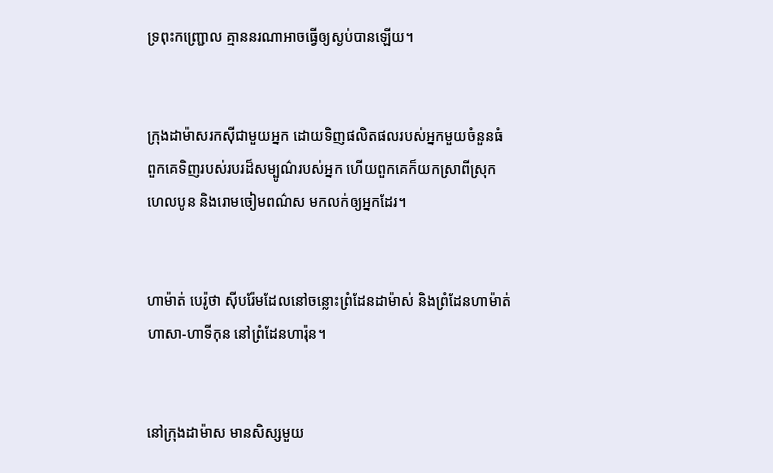ទ្រពុះកញ្ជ្រោល គ្មាននរណាអាចធ្វើឲ្យស្ងប់បានឡើយ។


ក្រុងដាម៉ាសរកស៊ីជាមួយអ្នក ដោយទិញផលិត‌ផលរបស់អ្នកមួយចំនួនធំ ពួកគេទិញរបស់របរដ៏សម្បូណ៌របស់អ្នក ហើយពួកគេក៏យកស្រាពីស្រុកហេល‌បូន និងរោមចៀមពណ៌ស មកលក់ឲ្យអ្នកដែរ។


ហាម៉ាត់ បេរ៉ូ‌ថា ស៊ីប‌រ៉ែមដែលនៅចន្លោះព្រំ‌ដែនដាម៉ាស់ និងព្រំ‌ដែនហាម៉ាត់ ហាសា-ហាទី‌កុន នៅព្រំ‌ដែនហារ៉ុន។


នៅក្រុងដាម៉ាស មានសិស្សមួយ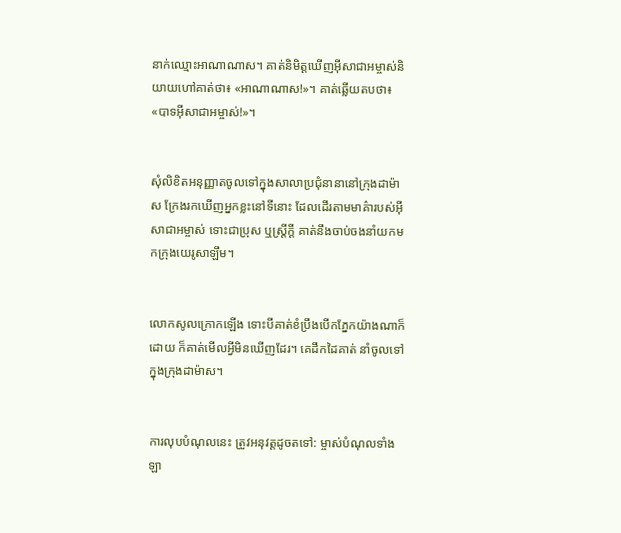នាក់ឈ្មោះអាណាណាស។ គាត់និមិត្ដឃើញអ៊ីសា‌ជាអម្ចាស់និយាយហៅគាត់ថា៖ «អាណាណាស!»។ គាត់ឆ្លើយតបថា៖ «បាទអ៊ីសា‌ជាអម្ចាស់!»។


សុំលិខិតអនុញ្ញាតចូលទៅក្នុងសាលាប្រជុំនានានៅក្រុងដាម៉ាស ក្រែងរកឃើញអ្នកខ្លះនៅទីនោះ ដែលដើរតាមមាគ៌ារបស់អ៊ីសា‌ជាអម្ចាស់ ទោះជាប្រុស ឬស្ដ្រីក្ដី គាត់នឹងចាប់ចងនាំយកមកក្រុងយេរូ‌សាឡឹម។


លោកសូលក្រោកឡើង ទោះបីគាត់ខំប្រឹងបើកភ្នែកយ៉ាងណាក៏ដោយ ក៏គាត់មើលអ្វីមិនឃើញដែរ។ គេដឹកដៃគាត់ នាំចូលទៅក្នុងក្រុងដាម៉ាស។


ការលុបបំណុលនេះ ត្រូវអនុវត្តដូចតទៅ: ម្ចាស់បំណុលទាំងឡា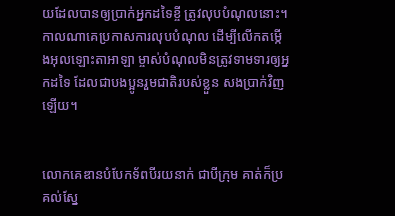យដែលបានឲ្យប្រាក់អ្នកដទៃខ្ចី ត្រូវលុបបំណុលនោះ។ កាលណាគេប្រកាសការលុបបំណុល ដើម្បីលើកតម្កើងអុលឡោះ‌តាអាឡា ម្ចាស់បំណុលមិនត្រូវទាមទារឲ្យអ្នកដទៃ ដែលជាបង‌ប្អូនរួមជាតិរបស់ខ្លួន សងប្រាក់វិញឡើយ។


លោកគេឌានបំបែកទ័ពបីរយនាក់ ជាបីក្រុម គាត់ក៏ប្រគល់ស្នែ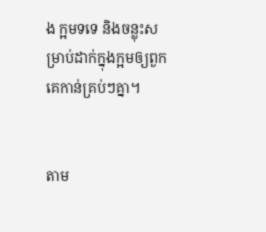ង ក្អមទទេ និងចន្លុះសម្រាប់ដាក់ក្នុងក្អមឲ្យពួកគេកាន់គ្រប់ៗគ្នា។


តាម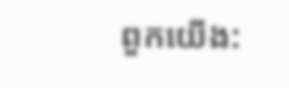ពួកយើង: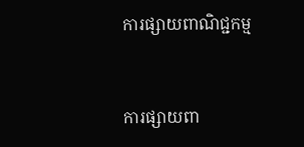ការផ្សាយពាណិជ្ជកម្ម


ការផ្សាយពា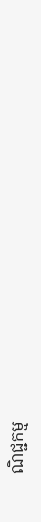ណិជ្ជកម្ម